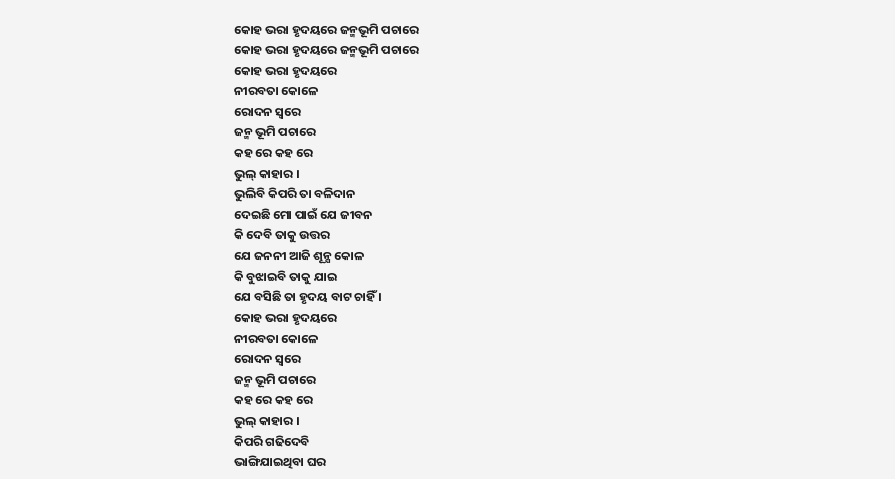କୋହ ଭରା ହୃଦୟରେ ଜନ୍ମଭୂମି ପଚାରେ
କୋହ ଭରା ହୃଦୟରେ ଜନ୍ମଭୂମି ପଚାରେ
କୋହ ଭରା ହୃଦୟରେ
ନୀରବତା କୋଳେ
ରୋଦନ ସ୍ବରେ
ଜନ୍ମ ଭୂମି ପଚାରେ
କହ ରେ କହ ରେ
ଭୁଲ୍ କାହାର ।
ଭୁଲିବି କିପରି ତା ବଳିଦାନ
ଦେଇଛି ମୋ ପାଇଁ ଯେ ଜୀବନ
କି ଦେବି ତାକୁ ଉତ୍ତର
ଯେ ଜନନୀ ଆଜି ଶୂନ୍ଯ କୋଳ
କି ବୁଝାଇବି ତାକୁ ଯାଇ
ଯେ ବସିଛି ତା ହୃଦୟ ବାଟ ଚାହିଁ ।
କୋହ ଭରା ହୃଦୟରେ
ନୀରବତା କୋଳେ
ରୋଦନ ସ୍ବରେ
ଜନ୍ମ ଭୂମି ପଚାରେ
କହ ରେ କହ ରେ
ଭୁଲ୍ କାହାର ।
କିପରି ଗଢିଦେବି
ଭାଙ୍ଗିଯାଇଥିବା ଘର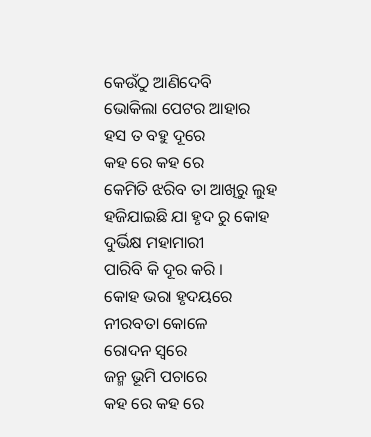କେଉଁଠୁ ଆଣିଦେବି
ଭୋକିଲା ପେଟର ଆହାର
ହସ ତ ବହୁ ଦୂରେ
କହ ରେ କହ ରେ
କେମିତି ଝରିବ ତା ଆଖିରୁ ଲୁହ
ହଜିଯାଇଛି ଯା ହୃଦ ରୁ କୋହ
ଦୁର୍ଭିକ୍ଷ ମହାମାରୀ
ପାରିବି କି ଦୂର କରି ।
କୋହ ଭରା ହୃଦୟରେ
ନୀରବତା କୋଳେ
ରୋଦନ ସ୍ବରେ
ଜନ୍ମ ଭୂମି ପଚାରେ
କହ ରେ କହ ରେ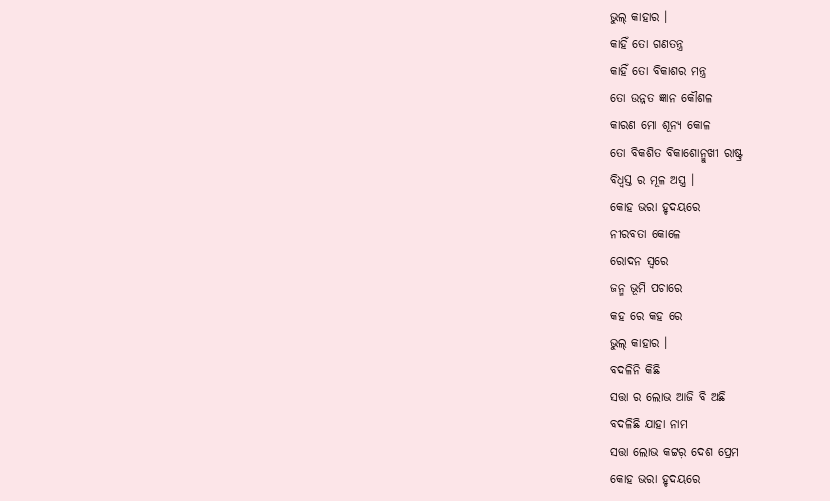ଭୁଲ୍ କାହାର ।
କାହିଁ ତୋ ଗଣତନ୍ତ୍ର
କାହିଁ ତୋ ବିକାଶର ମନ୍ତ୍ର
ତୋ ଉନ୍ନତ ଜ୍ଞାନ କୌଶଳ
କାରଣ ମୋ ଶୂନ୍ଯ କୋଳ
ତୋ ବିକଶିତ ବିକାଶୋନ୍ମୁଖୀ ରାଷ୍ଟ୍ର
ବିଧ୍ବସ୍ତ ର ମୂଳ ଅସ୍ତ୍ର ।
କୋହ ଭରା ହୃଦୟରେ
ନୀରବତା କୋଳେ
ରୋଦନ ସ୍ବରେ
ଜନ୍ମ ଭୂମି ପଚାରେ
କହ ରେ କହ ରେ
ଭୁଲ୍ କାହାର ।
ବଦଳିନି କିଛି
ସତ୍ତା ର ଲୋଭ ଆଜି ବି ଅଛି
ବଦଳିଛି ଯାହା ନାମ
ସତ୍ତା ଲୋଭ କଟ୍ଟର଼ ଦେଶ ପ୍ରେମ
କୋହ ଭରା ହୃଦୟରେ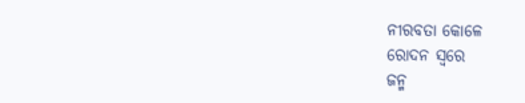ନୀରବତା କୋଳେ
ରୋଦନ ସ୍ବରେ
ଜନ୍ମ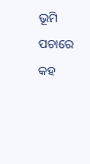ଭୂମି ପଚାରେ
କହ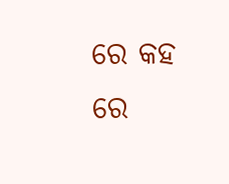ରେ କହ ରେ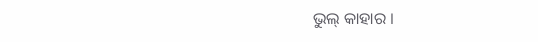ଭୁଲ୍ କାହାର ।